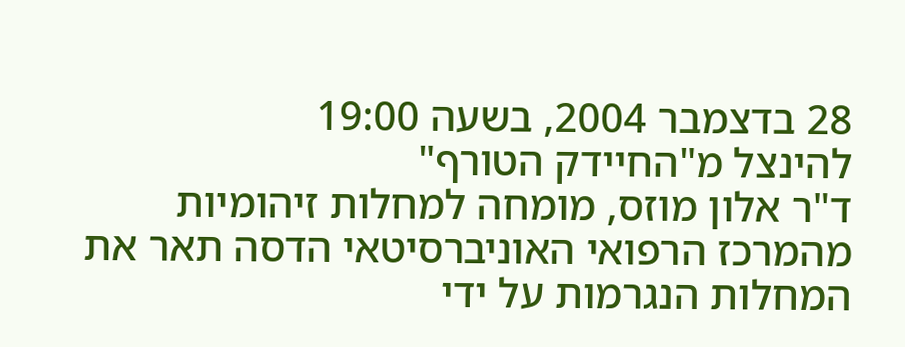28 בדצמבר 2004, בשעה 19:00
להינצל מ"החיידק הטורף"
ד"ר אלון מוזס, מומחה למחלות זיהומיות מהמרכז הרפואי האוניברסיטאי הדסה תאר את המחלות הנגרמות על ידי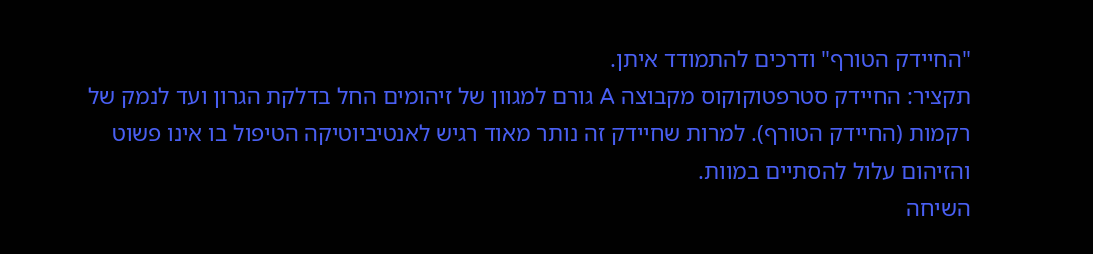"החיידק הטורף" ודרכים להתמודד איתן.
תקציר: החיידק סטרפטוקוקוס מקבוצה A גורם למגוון של זיהומים החל בדלקת הגרון ועד לנמק של רקמות (החיידק הטורף). למרות שחיידק זה נותר מאוד רגיש לאנטיביוטיקה הטיפול בו אינו פשוט והזיהום עלול להסתיים במוות.
השיחה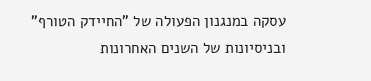עסקה במנגנון הפעולה של "החיידק הטורף" ובניסיונות של השנים האחרונות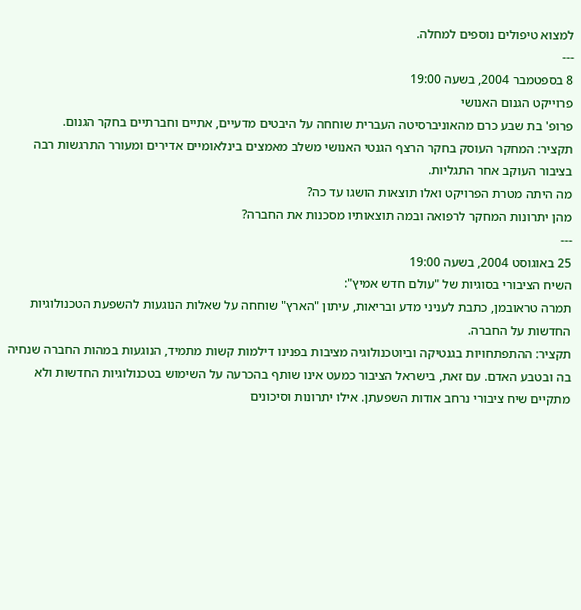למצוא טיפולים נוספים למחלה.
---
8 בספטמבר 2004, בשעה 19:00
פרוייקט הגנום האנושי
פרופ' בת שבע כרם מהאוניברסיטה העברית שוחחה על היבטים מדעיים, אתיים וחברתיים בחקר הגנום.
תקציר: המחקר העוסק בחקר הרצף הגנטי האנושי משלב מאמצים בינלאומיים אדירים ומעורר התרגשות רבה בציבור העוקב אחר התגליות.
מה היתה מטרת הפרויקט ואלו תוצאות הושגו עד כה?
מהן יתרונות המחקר לרפואה ובמה תוצאותיו מסכנות את החברה?
---
25 באוגוסט 2004, בשעה 19:00
השיח הציבורי בסוגיות של "עולם חדש אמיץ":
תמרה טראובמן, כתבת לעניני מדע ובריאות, עיתון "הארץ" שוחחה על שאלות הנוגעות להשפעת הטכנולוגיות החדשות על החברה.
תקציר: ההתפתחויות בגנטיקה וביוטכנולוגיה מציבות בפנינו דילמות קשות מתמיד, הנוגעות במהות החברה שנחיה בה ובטבע האדם. עם זאת, בישראל הציבור כמעט אינו שותף בהכרעה על השימוש בטכנולוגיות החדשות ולא מתקיים שיח ציבורי נרחב אודות השפעתן. אילו יתרונות וסיכונים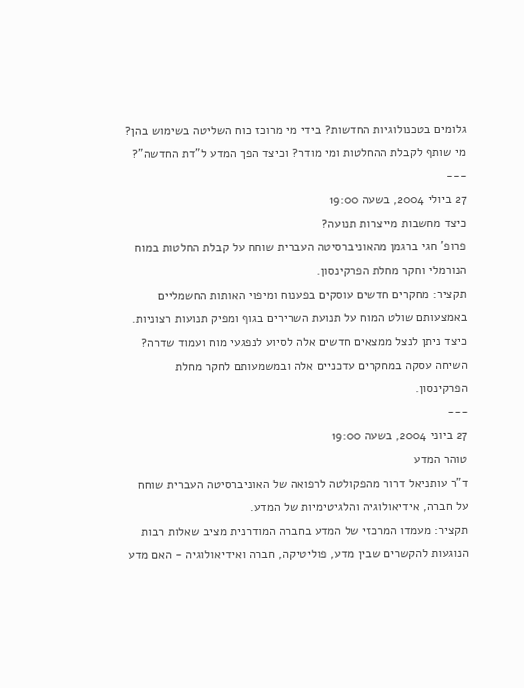גלומים בטכנולוגיות החדשות? בידי מי מרוכז כוח השליטה בשימוש בהן? מי שותף לקבלת ההחלטות ומי מודר? וכיצד הפך המדע ל"דת החדשה"?
---
27 ביולי 2004, בשעה 19:00
כיצד מחשבות מייצרות תנועה?
פרופ' חגי ברגמן מהאוניברסיטה העברית שוחח על קבלת החלטות במוח הנורמלי וחקר מחלת הפרקינסון.
תקציר: מחקרים חדשים עוסקים בפענוח ומיפוי האותות החשמליים באמצעותם שולט המוח על תנועת השרירים בגוף ומפיק תנועות רצוניות. כיצד ניתן לנצל ממצאים חדשים אלה לסיוע לנפגעי מוח ועמוד שדרה? השיחה עסקה במחקרים עדכניים אלה ובמשמעותם לחקר מחלת הפרקינסון.
---
27 ביוני 2004, בשעה 19:00
טוהר המדע
ד"ר עותניאל דרור מהפקולטה לרפואה של האוניברסיטה העברית שוחח על חברה, אידיאולוגיה והלגיטימיות של המדע.
תקציר: מעמדו המרכזי של המדע בחברה המודרנית מציב שאלות רבות הנוגעות להקשרים שבין מדע, פוליטיקה, חברה ואידיאולוגיה - האם מדע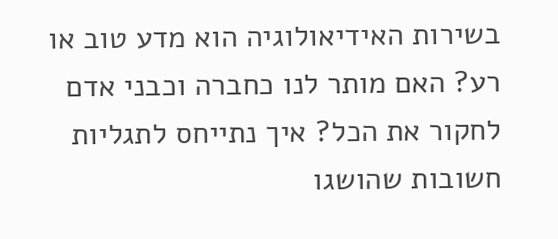בשירות האידיאולוגיה הוא מדע טוב או רע? האם מותר לנו כחברה וכבני אדם לחקור את הכל? איך נתייחס לתגליות חשובות שהושגו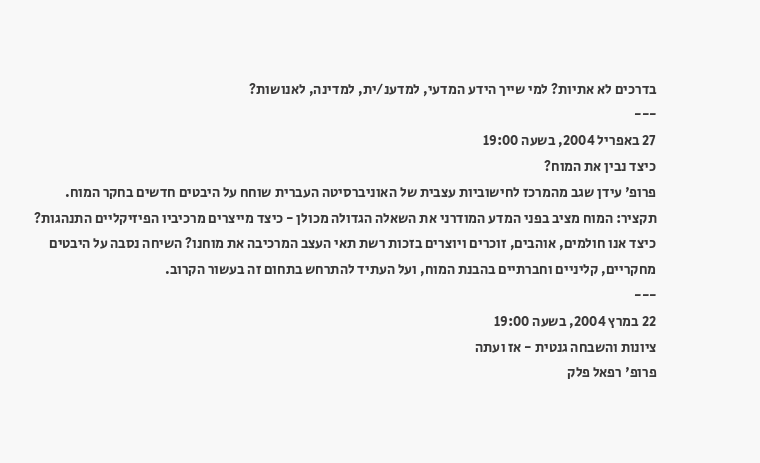בדרכים לא אתיות? למי שייך הידע המדעי, למדענ/ית, למדינה, לאנושות?
---
27 באפריל 2004, בשעה 19:00
כיצד נבין את המוח?
פרופ' עידן שגב מהמרכז לחישוביות עצבית של האוניברסיטה העברית שוחח על היבטים חדשים בחקר המוח.
תקציר: המוח מציב בפני המדע המודרני את השאלה הגדולה מכולן - כיצד מייצרים מרכיביו הפיזיקליים התנהגות? כיצד אנו חולמים, אוהבים, זוכרים ויוצרים בזכות רשת תאי העצב המרכיבה את מוחנו? השיחה נסבה על היבטים מחקריים, קליניים וחברתיים בהבנת המוח, ועל העתיד להתרחש בתחום זה בעשור הקרוב.
---
22 במרץ 2004, בשעה 19:00
ציונות והשבחה גנטית - אז ועתה
פרופ' רפאל פלק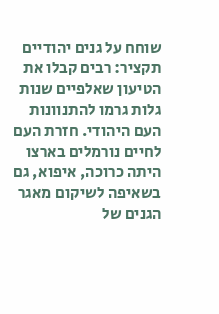שוחח על גנים יהודיים
תקציר: רבים קבלו את הטיעון שאלפיים שנות גלות גרמו להתנוונות העם היהודי. חזרת העם לחיים נורמלים בארצו היתה כרוכה, איפוא, גם בשאיפה לשיקום מאגר הגנים של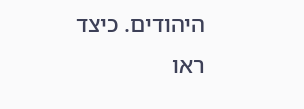היהודים. כיצד ראו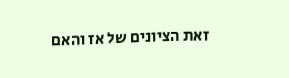זאת הציונים של אז והאם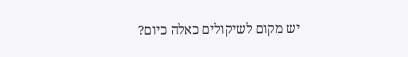יש מקום לשיקולים כאלה כיום?